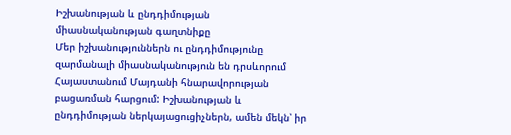Իշխանության և ընդդիմության միասնականության գաղտնիքը
Մեր իշխանություններն ու ընդդիմությունը զարմանալի միասնականություն են դրսևորում Հայաստանում Մայդանի հնարավորության բացառման հարցում: Իշխանության և ընդդիմության ներկայացուցիչներն, ամեն մեկն՝ իր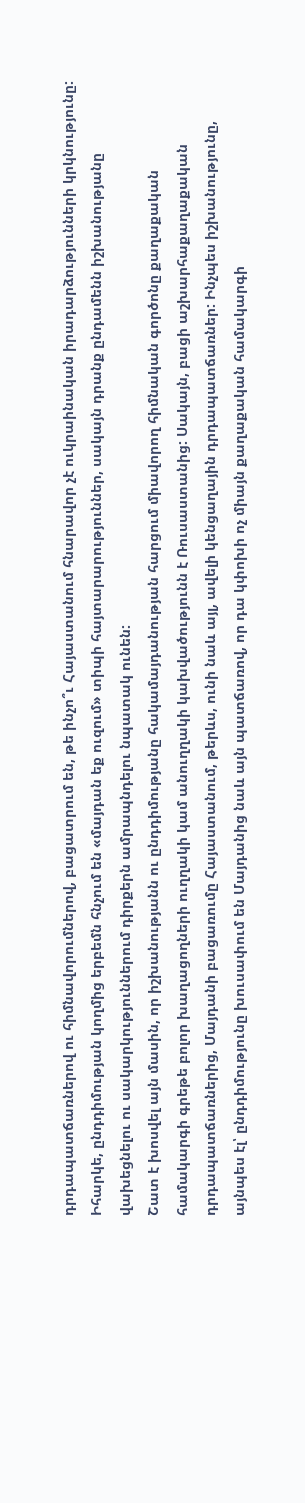դրդապատճառներով ու հիմնավորումներով, բացատրում են, թե ինչո՞ւ Հայաստանում հնարավոր չէ ուկրաինական իրադարձությունների կրկնությունը: Իհարկե, ընդդիմության կողմից երբեմն հնչում են «մայդան եք ուզում» տիպի հայտարարություններ, սակայն դրանք ընդամենն իշխանությանը վախեցնելու ու սակարկություններում դիրքերն ամրապնդելու նպատակ ունեն:
Շատ է խոսվել այն մասին, որ իշխանությանն ու ընդդիմությանը հակամայդանության հարցում միավորող հիմնական գործոնը քաղաքական համակարգի գրեթե բոլոր խաղացողների ուղղակի կամ անուղղակի կախվածությունն է Ռուսաստանից: Սակայն, բացի աշխարհաքաղաքական դրդապատճառներից, Մայդանի բացառումը Հայաստանում, թերևս, ունի նաև այլ, ավելի կենցաղային դրդապատճառներ: Ինչպես իշխանությունը, այնպես էլ՝ ընդդիմությունը խուսափում են Մայդանից նաև այն պատճառով, որ դա կփոխի ոչ միայն քաղաքական համակարգի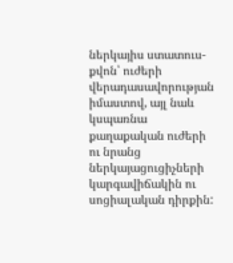ներկայիս ստատուս-քվոն՝ ուժերի վերադասավորության իմաստով, այլ նաև կսպառնա քաղաքական ուժերի ու նրանց ներկայացուցիչների կարգավիճակին ու սոցիալական դիրքին: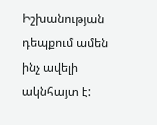Իշխանության դեպքում ամեն ինչ ավելի ակնհայտ է: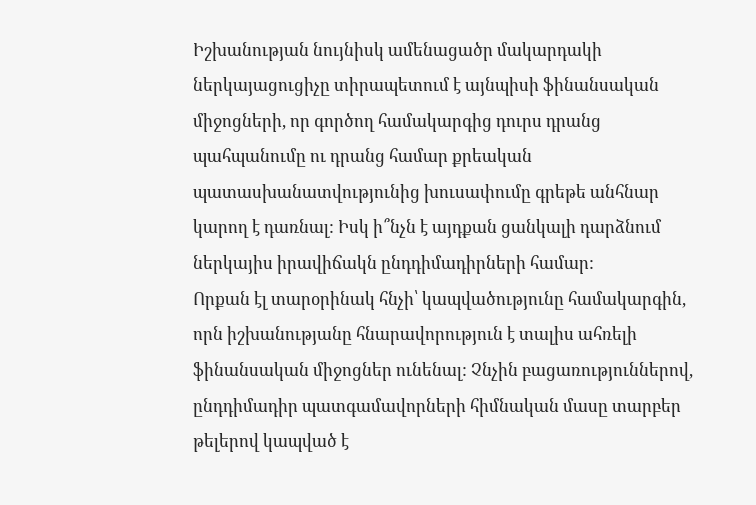Իշխանության նույնիսկ ամենացածր մակարդակի ներկայացուցիչը տիրապետում է այնպիսի ֆինանսական միջոցների, որ գործող համակարգից դուրս դրանց պահպանումը ու դրանց համար քրեական պատասխանատվությունից խուսափումը գրեթե անհնար կարող է դառնալ: Իսկ ի՞նչն է այդքան ցանկալի դարձնում ներկայիս իրավիճակն ընդդիմադիրների համար:
Որքան էլ տարօրինակ հնչի՝ կապվածությունը համակարգին, որն իշխանությանը հնարավորություն է տալիս ահռելի ֆինանսական միջոցներ ունենալ: Չնչին բացառություններով, ընդդիմադիր պատգամավորների հիմնական մասը տարբեր թելերով կապված է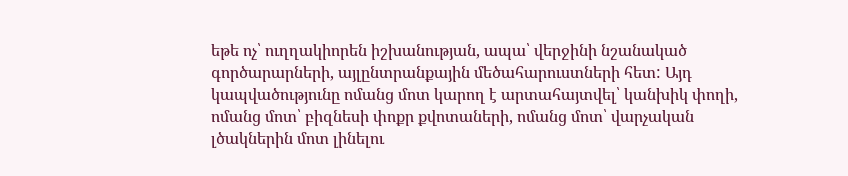եթե ոչ՝ ուղղակիորեն իշխանության, ապա՝ վերջինի նշանակած գործարարների, այլընտրանքային մեծահարուստների հետ: Այդ կապվածությունը ոմանց մոտ կարող է արտահայտվել՝ կանխիկ փողի, ոմանց մոտ՝ բիզնեսի փոքր քվոտաների, ոմանց մոտ՝ վարչական լծակներին մոտ լինելու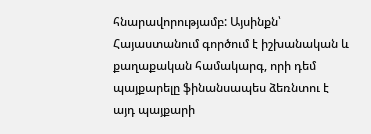հնարավորությամբ: Այսինքն՝ Հայաստանում գործում է իշխանական և քաղաքական համակարգ, որի դեմ պայքարելը ֆինանսապես ձեռնտու է այդ պայքարի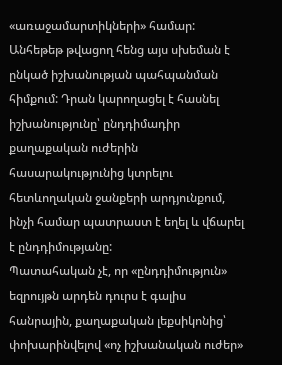«առաջամարտիկների» համար: Անհեթեթ թվացող հենց այս սխեման է ընկած իշխանության պահպանման հիմքում: Դրան կարողացել է հասնել իշխանությունը՝ ընդդիմադիր քաղաքական ուժերին հասարակությունից կտրելու հետևողական ջանքերի արդյունքում, ինչի համար պատրաստ է եղել և վճարել է ընդդիմությանը:
Պատահական չէ, որ «ընդդիմություն» եզրույթն արդեն դուրս է գալիս հանրային, քաղաքական լեքսիկոնից՝ փոխարինվելով «ոչ իշխանական ուժեր»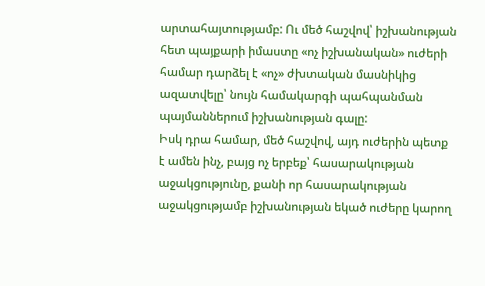արտահայտությամբ: Ու մեծ հաշվով՝ իշխանության հետ պայքարի իմաստը «ոչ իշխանական» ուժերի համար դարձել է «ոչ» ժխտական մասնիկից ազատվելը՝ նույն համակարգի պահպանման պայմաններում իշխանության գալը:
Իսկ դրա համար, մեծ հաշվով, այդ ուժերին պետք է ամեն ինչ, բայց ոչ երբեք՝ հասարակության աջակցությունը, քանի որ հասարակության աջակցությամբ իշխանության եկած ուժերը կարող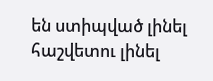են ստիպված լինել հաշվետու լինել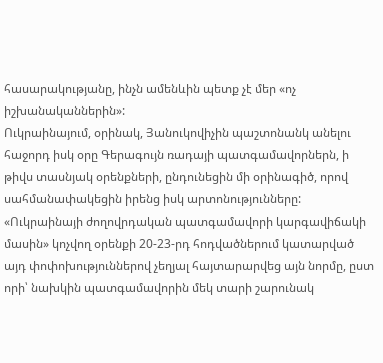հասարակությանը, ինչն ամենևին պետք չէ մեր «ոչ իշխանականներին»:
Ուկրաինայում, օրինակ, Յանուկովիչին պաշտոնանկ անելու հաջորդ իսկ օրը Գերագույն ռադայի պատգամավորներն, ի թիվս տասնյակ օրենքների, ընդունեցին մի օրինագիծ, որով սահմանափակեցին իրենց իսկ արտոնությունները:
«Ուկրաինայի ժողովրդական պատգամավորի կարգավիճակի մասին» կոչվող օրենքի 20-23-րդ հոդվածներում կատարված այդ փոփոխություններով չեղյալ հայտարարվեց այն նորմը, ըստ որի՝ նախկին պատգամավորին մեկ տարի շարունակ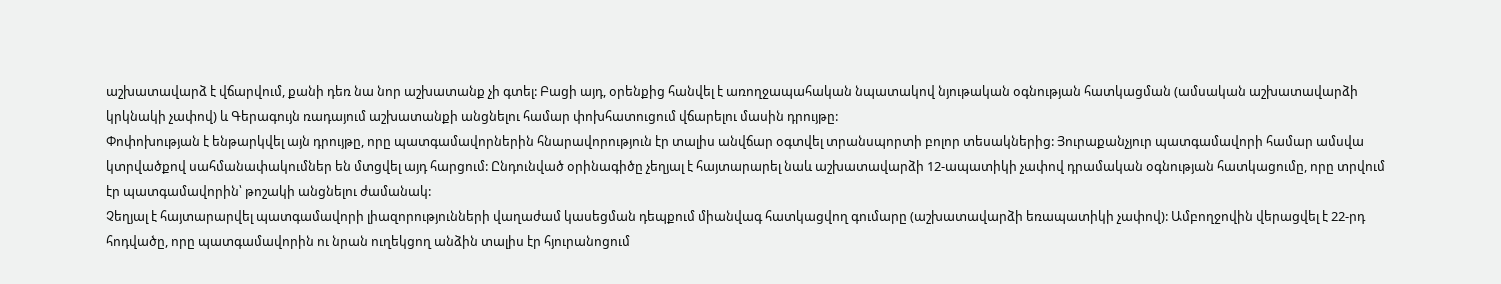աշխատավարձ է վճարվում, քանի դեռ նա նոր աշխատանք չի գտել: Բացի այդ, օրենքից հանվել է առողջապահական նպատակով նյութական օգնության հատկացման (ամսական աշխատավարձի կրկնակի չափով) և Գերագույն ռադայում աշխատանքի անցնելու համար փոխհատուցում վճարելու մասին դրույթը:
Փոփոխության է ենթարկվել այն դրույթը, որը պատգամավորներին հնարավորություն էր տալիս անվճար օգտվել տրանսպորտի բոլոր տեսակներից: Յուրաքանչյուր պատգամավորի համար ամսվա կտրվածքով սահմանափակումներ են մտցվել այդ հարցում: Ընդունված օրինագիծը չեղյալ է հայտարարել նաև աշխատավարձի 12-ապատիկի չափով դրամական օգնության հատկացումը, որը տրվում էր պատգամավորին՝ թոշակի անցնելու ժամանակ:
Չեղյալ է հայտարարվել պատգամավորի լիազորությունների վաղաժամ կասեցման դեպքում միանվագ հատկացվող գումարը (աշխատավարձի եռապատիկի չափով): Ամբողջովին վերացվել է 22-րդ հոդվածը, որը պատգամավորին ու նրան ուղեկցող անձին տալիս էր հյուրանոցում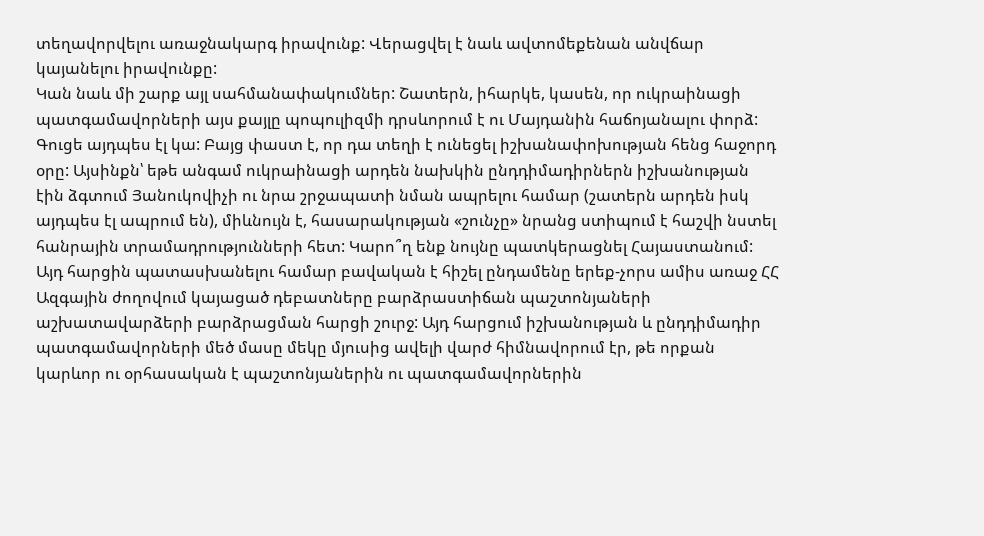տեղավորվելու առաջնակարգ իրավունք: Վերացվել է նաև ավտոմեքենան անվճար կայանելու իրավունքը:
Կան նաև մի շարք այլ սահմանափակումներ: Շատերն, իհարկե, կասեն, որ ուկրաինացի պատգամավորների այս քայլը պոպուլիզմի դրսևորում է ու Մայդանին հաճոյանալու փորձ: Գուցե այդպես էլ կա: Բայց փաստ է, որ դա տեղի է ունեցել իշխանափոխության հենց հաջորդ օրը: Այսինքն՝ եթե անգամ ուկրաինացի արդեն նախկին ընդդիմադիրներն իշխանության էին ձգտում Յանուկովիչի ու նրա շրջապատի նման ապրելու համար (շատերն արդեն իսկ այդպես էլ ապրում են), միևնույն է, հասարակության «շունչը» նրանց ստիպում է հաշվի նստել հանրային տրամադրությունների հետ: Կարո՞ղ ենք նույնը պատկերացնել Հայաստանում:
Այդ հարցին պատասխանելու համար բավական է հիշել ընդամենը երեք-չորս ամիս առաջ ՀՀ Ազգային ժողովում կայացած դեբատները բարձրաստիճան պաշտոնյաների աշխատավարձերի բարձրացման հարցի շուրջ: Այդ հարցում իշխանության և ընդդիմադիր պատգամավորների մեծ մասը մեկը մյուսից ավելի վարժ հիմնավորում էր, թե որքան կարևոր ու օրհասական է պաշտոնյաներին ու պատգամավորներին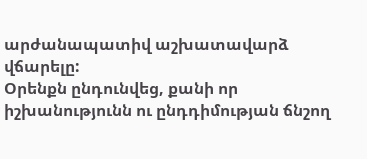արժանապատիվ աշխատավարձ վճարելը:
Օրենքն ընդունվեց, քանի որ իշխանությունն ու ընդդիմության ճնշող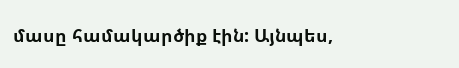մասը համակարծիք էին: Այնպես,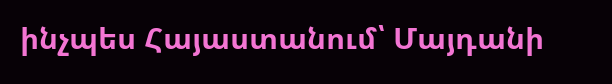ինչպես Հայաստանում՝ Մայդանի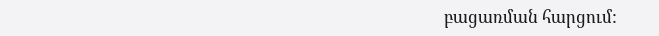բացառման հարցում: